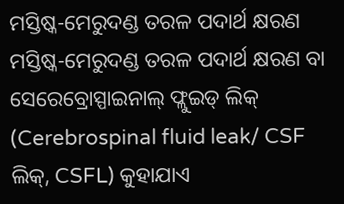ମସ୍ତିଷ୍କ-ମେରୁଦଣ୍ଡ ତରଳ ପଦାର୍ଥ କ୍ଷରଣ
ମସ୍ତିଷ୍କ-ମେରୁଦଣ୍ଡ ତରଳ ପଦାର୍ଥ କ୍ଷରଣ ବା ସେରେବ୍ରୋସ୍ପାଇନାଲ୍ ଫ୍ଲୁଇଡ୍ ଲିକ୍ (Cerebrospinal fluid leak/ CSF ଲିକ୍, CSFL) କୁହାଯାଏ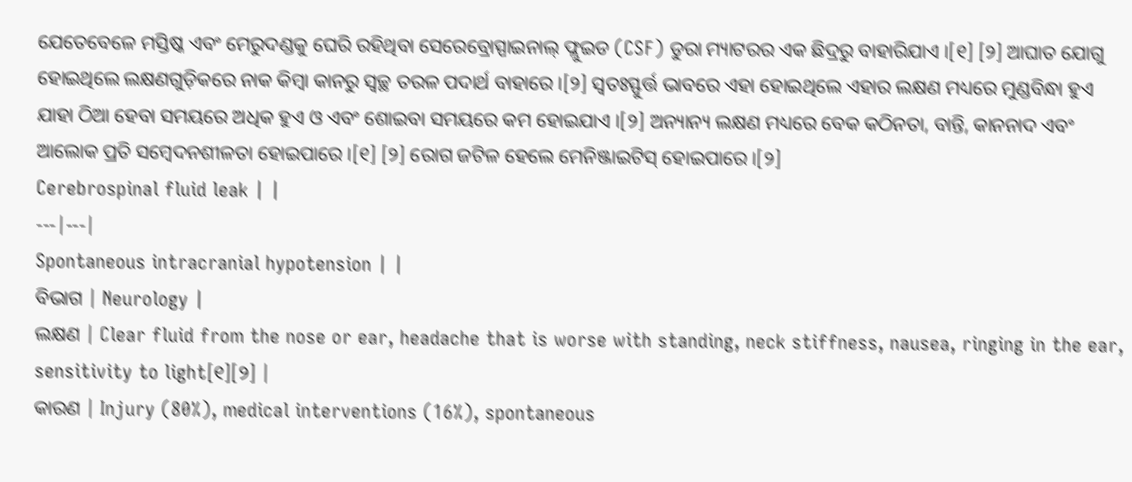ଯେତେବେଳେ ମସ୍ତିଷ୍କ ଏବଂ ମେରୁଦଣ୍ଡକୁ ଘେରି ରହିଥିବା ସେରେବ୍ରୋସ୍ପାଇନାଲ୍ ଫ୍ଲୁଇଡ (CSF) ଡୁରା ମ୍ୟାଟରର ଏକ ଛିଦ୍ରରୁ ବାହାରିଯାଏ ।[୧] [୨] ଆଘାତ ଯୋଗୁ ହୋଇଥିଲେ ଲକ୍ଷଣଗୁଡ଼ିକରେ ନାକ କିମ୍ବା କାନରୁ ସ୍ୱଚ୍ଛ ତରଳ ପଦାର୍ଥ ବାହାରେ ।[୨] ସ୍ୱତଃସ୍ଫୁର୍ତ୍ତ ଭାବରେ ଏହା ହୋଇଥିଲେ ଏହାର ଲକ୍ଷଣ ମଧ୍ୟରେ ମୁଣ୍ଡବିନ୍ଧା ହୁଏ ଯାହା ଠିଆ ହେବା ସମୟରେ ଅଧିକ ହୁଏ ଓ ଏବଂ ଶୋଇବା ସମୟରେ କମ ହୋଇଯାଏ ।[୨] ଅନ୍ୟାନ୍ୟ ଲକ୍ଷଣ ମଧ୍ୟରେ ବେକ କଠିନତା, ବାନ୍ତି, କାନନାଦ ଏବଂ ଆଲୋକ ପ୍ରତି ସମ୍ବେଦନଶୀଳତା ହୋଇପାରେ ।[୧] [୨] ରୋଗ ଜଟିଳ ହେଲେ ମେନିଞ୍ଜାଇଟିସ୍ ହୋଇପାରେ ।[୨]
Cerebrospinal fluid leak | |
---|---|
Spontaneous intracranial hypotension | |
ବିଭାଗ | Neurology |
ଲକ୍ଷଣ | Clear fluid from the nose or ear, headache that is worse with standing, neck stiffness, nausea, ringing in the ear, sensitivity to light[୧][୨] |
କାରଣ | Injury (80%), medical interventions (16%), spontaneous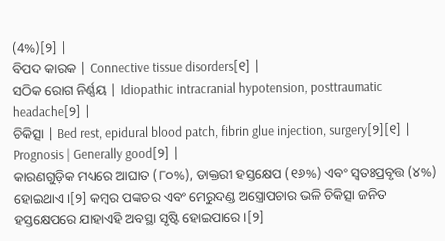(4%)[୨] |
ବିପଦ କାରକ | Connective tissue disorders[୧] |
ସଠିକ ରୋଗ ନିର୍ଣ୍ଣୟ | Idiopathic intracranial hypotension, posttraumatic headache[୨] |
ଚିକିତ୍ସା | Bed rest, epidural blood patch, fibrin glue injection, surgery[୨][୧] |
Prognosis | Generally good[୨] |
କାରଣଗୁଡ଼ିକ ମଧ୍ୟରେ ଆଘାତ (୮୦%), ଡାକ୍ତରୀ ହସ୍ତକ୍ଷେପ (୧୬%) ଏବଂ ସ୍ୱତଃପ୍ରବୃତ୍ତ (୪%) ହୋଇଥାଏ ।[୨] କମ୍ୱର ପଙ୍କଚର ଏବଂ ମେରୁଦଣ୍ଡ ଅସ୍ତ୍ରୋପଚାର ଭଳି ଚିକିତ୍ସା ଜନିତ ହସ୍ତକ୍ଷେପରେ ଯାହାଏହି ଅବସ୍ଥା ସୃଷ୍ଟି ହୋଇପାରେ ।[୨]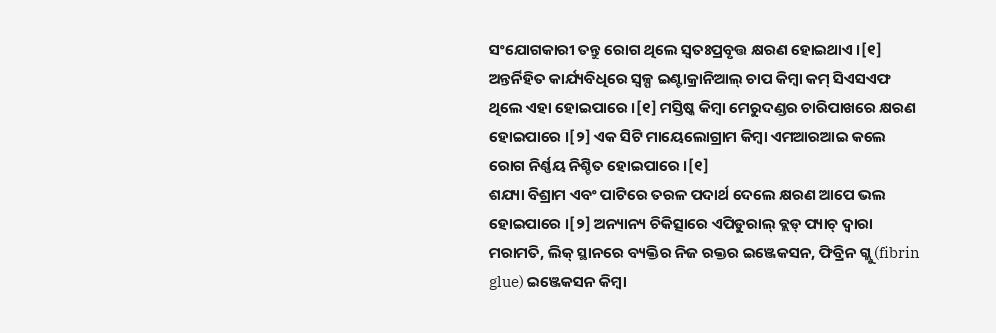ସଂଯୋଗକାରୀ ତନ୍ତୁ ରୋଗ ଥିଲେ ସ୍ୱତଃପ୍ରବୃତ୍ତ କ୍ଷରଣ ହୋଇଥାଏ ।[୧] ଅନ୍ତର୍ନିହିତ କାର୍ଯ୍ୟବିଧିରେ ସ୍ୱଳ୍ପ ଇଣ୍ଟାକ୍ରାନିଆଲ୍ ଚାପ କିମ୍ବା କମ୍ ସିଏସଏଫ ଥିଲେ ଏହା ହୋଇପାରେ ।[୧] ମସ୍ତିଷ୍କ କିମ୍ବା ମେରୁଦଣ୍ଡର ଚାରିପାଖରେ କ୍ଷରଣ ହୋଇପାରେ ।[୨] ଏକ ସିଟି ମାୟେଲୋଗ୍ରାମ କିମ୍ବା ଏମଆରଆଇ କଲେ ରୋଗ ନିର୍ଣ୍ଣୟ ନିଶ୍ଚିତ ହୋଇପାରେ ।[୧]
ଶଯ୍ୟା ବିଶ୍ରାମ ଏବଂ ପାଟିରେ ତରଳ ପଦାର୍ଥ ଦେଲେ କ୍ଷରଣ ଆପେ ଭଲ ହୋଇପାରେ ।[୨] ଅନ୍ୟାନ୍ୟ ଚିକିତ୍ସାରେ ଏପିଡୁରାଲ୍ ବ୍ଲଡ୍ ପ୍ୟାଚ୍ ଦ୍ୱାରା ମରାମତି, ଲିକ୍ ସ୍ଥାନରେ ବ୍ୟକ୍ତିର ନିଜ ରକ୍ତର ଇଞ୍ଜେକସନ, ଫିବ୍ରିନ ଗ୍ଲୁ (fibrin glue) ଇଞ୍ଜେକସନ କିମ୍ବା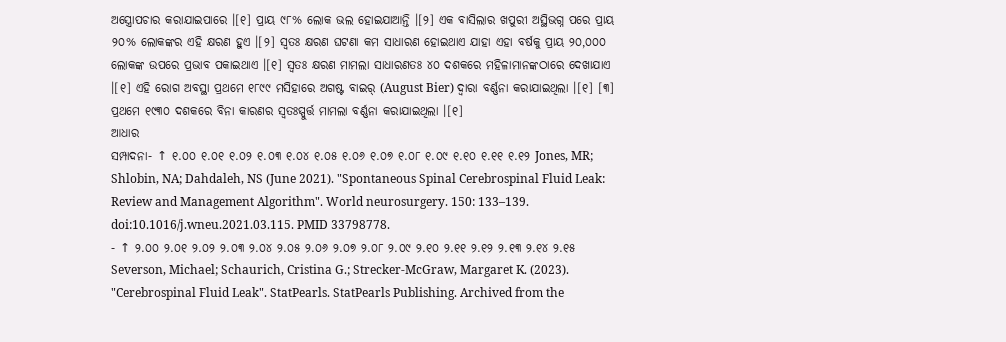ଅସ୍ତ୍ରୋପଚାର କରାଯାଇପାରେ ।[୧] ପ୍ରାୟ ୯୮% ଲୋକ ଭଲ ହୋଇଯାଆନ୍ତି ।[୨] ଏକ ବାସିଲାର ଖପୁରୀ ଅସ୍ଥିଭଗ୍ନ ପରେ ପ୍ରାୟ ୨୦% ଲୋକଙ୍କର ଏହି କ୍ଷରଣ ହୁଏ ।[୨] ସ୍ୱତଃ କ୍ଷରଣ ଘଟଣା କମ ସାଧାରଣ ହୋଇଥାଏ ଯାହା ଏହା ବର୍ଷକୁ ପ୍ରାୟ ୨୦,୦୦୦ ଲୋକଙ୍କ ଉପରେ ପ୍ରଭାବ ପକାଇଥାଏ ।[୧] ସ୍ୱତଃ କ୍ଷରଣ ମାମଲା ସାଧାରଣତଃ ୪୦ ଦଶକରେ ମହିଳାମାନଙ୍କଠାରେ ଦେଖାଯାଏ ।[୧] ଏହି ରୋଗ ଅବସ୍ଥା ପ୍ରଥମେ ୧୮୯୯ ମସିହାରେ ଅଗଷ୍ଟ ବାଇର୍ (August Bier) ଦ୍ୱାରା ବର୍ଣ୍ଣନା କରାଯାଇଥିଲା ।[୧] [୩] ପ୍ରଥମେ ୧୯୩୦ ଦଶକରେ ବିନା କାରଣର ସ୍ୱତଃସ୍ପୁର୍ତ୍ତ ମାମଲା ବର୍ଣ୍ଣନା କରାଯାଇଥିଲା ।[୧]
ଆଧାର
ସମ୍ପାଦନା- ↑ ୧.୦୦ ୧.୦୧ ୧.୦୨ ୧.୦୩ ୧.୦୪ ୧.୦୫ ୧.୦୬ ୧.୦୭ ୧.୦୮ ୧.୦୯ ୧.୧୦ ୧.୧୧ ୧.୧୨ Jones, MR; Shlobin, NA; Dahdaleh, NS (June 2021). "Spontaneous Spinal Cerebrospinal Fluid Leak: Review and Management Algorithm". World neurosurgery. 150: 133–139. doi:10.1016/j.wneu.2021.03.115. PMID 33798778.
- ↑ ୨.୦୦ ୨.୦୧ ୨.୦୨ ୨.୦୩ ୨.୦୪ ୨.୦୫ ୨.୦୬ ୨.୦୭ ୨.୦୮ ୨.୦୯ ୨.୧୦ ୨.୧୧ ୨.୧୨ ୨.୧୩ ୨.୧୪ ୨.୧୫ Severson, Michael; Schaurich, Cristina G.; Strecker-McGraw, Margaret K. (2023). "Cerebrospinal Fluid Leak". StatPearls. StatPearls Publishing. Archived from the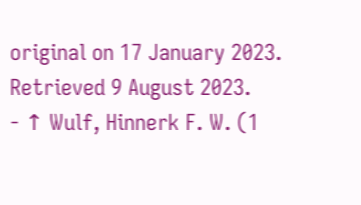original on 17 January 2023. Retrieved 9 August 2023.
- ↑ Wulf, Hinnerk F. W. (1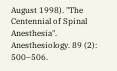August 1998). "The Centennial of Spinal Anesthesia". Anesthesiology. 89 (2): 500–506.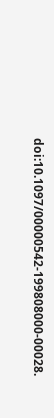doi:10.1097/00000542-199808000-00028.